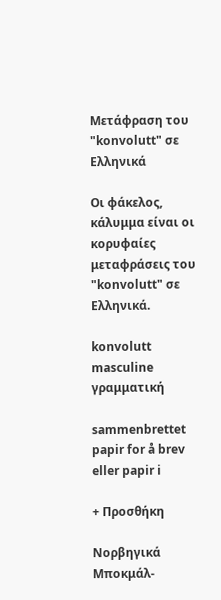Μετάφραση του "konvolutt" σε Ελληνικά

Οι φάκελος, κάλυμμα είναι οι κορυφαίες μεταφράσεις του "konvolutt" σε Ελληνικά.

konvolutt masculine γραμματική

sammenbrettet papir for å brev eller papir i

+ Προσθήκη

Νορβηγικά Μποκμάλ-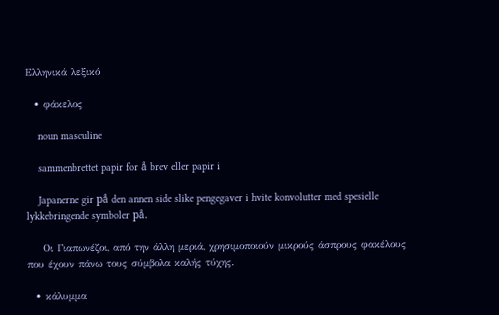Ελληνικά λεξικό

  • φάκελος

    noun masculine

    sammenbrettet papir for å brev eller papir i

    Japanerne gir på den annen side slike pengegaver i hvite konvolutter med spesielle lykkebringende symboler på.

    Οι Γιαπωνέζοι, από την άλλη μεριά, χρησιμοποιούν μικρούς άσπρους φακέλους που έχουν πάνω τους σύμβολα καλής τύχης.

  • κάλυμμα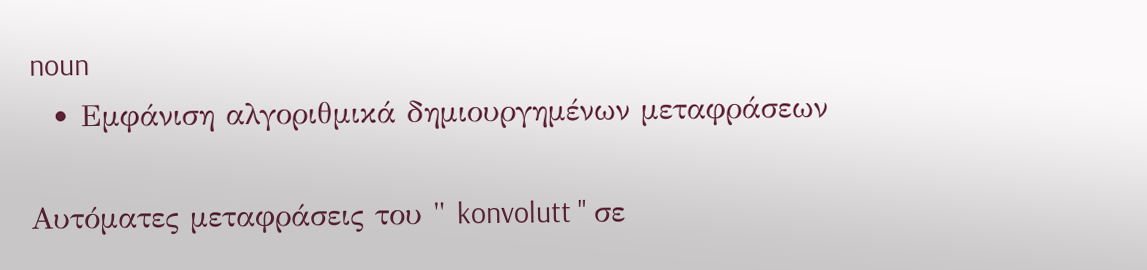noun
  • Εμφάνιση αλγοριθμικά δημιουργημένων μεταφράσεων

Αυτόματες μεταφράσεις του " konvolutt " σε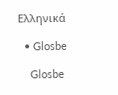Ελληνικά

  • Glosbe

    Glosbe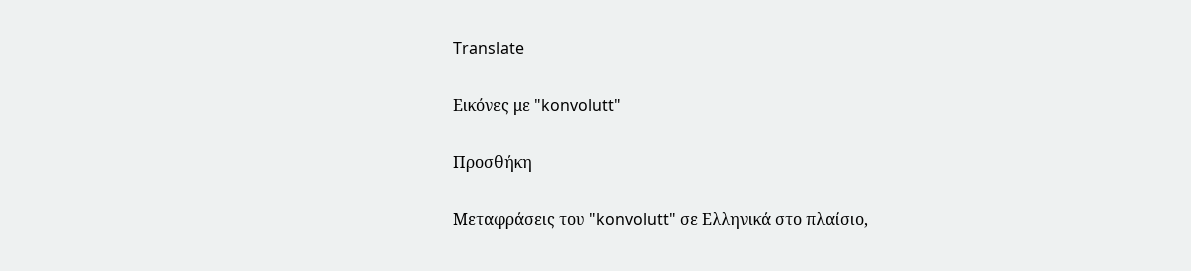Translate

Εικόνες με "konvolutt"

Προσθήκη

Μεταφράσεις του "konvolutt" σε Ελληνικά στο πλαίσιο,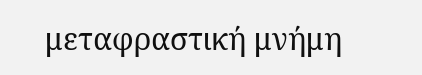μεταφραστική μνήμη